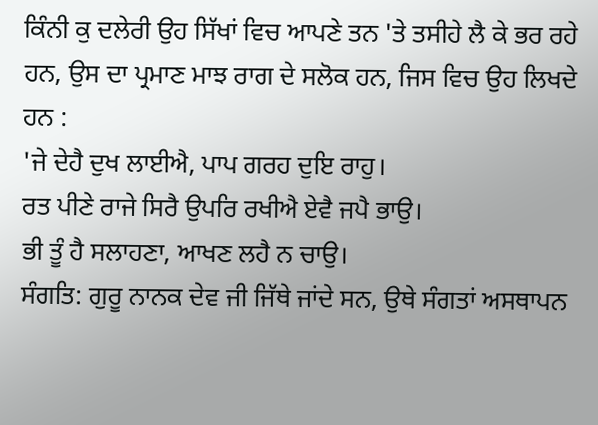ਕਿੰਨੀ ਕੁ ਦਲੇਰੀ ਉਹ ਸਿੱਖਾਂ ਵਿਚ ਆਪਣੇ ਤਨ 'ਤੇ ਤਸੀਹੇ ਲੈ ਕੇ ਭਰ ਰਹੇ ਹਨ, ਉਸ ਦਾ ਪ੍ਰਮਾਣ ਮਾਝ ਰਾਗ ਦੇ ਸਲੋਕ ਹਨ, ਜਿਸ ਵਿਚ ਉਹ ਲਿਖਦੇ ਹਨ :
'ਜੇ ਦੇਹੈ ਦੁਖ ਲਾਈਐ, ਪਾਪ ਗਰਹ ਦੁਇ ਰਾਹੁ।
ਰਤ ਪੀਣੇ ਰਾਜੇ ਸਿਰੈ ਉਪਰਿ ਰਖੀਐ ਏਵੈ ਜਪੈ ਭਾਉ।
ਭੀ ਤੂੰ ਹੈ ਸਲਾਹਣਾ, ਆਖਣ ਲਹੈ ਨ ਚਾਉ।
ਸੰਗਤਿ: ਗੁਰੂ ਨਾਨਕ ਦੇਵ ਜੀ ਜਿੱਥੇ ਜਾਂਦੇ ਸਨ, ਉਥੇ ਸੰਗਤਾਂ ਅਸਥਾਪਨ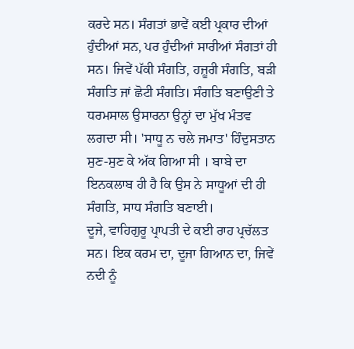ਕਰਦੇ ਸਨ। ਸੰਗਤਾਂ ਭਾਵੇਂ ਕਈ ਪ੍ਰਕਾਰ ਦੀਆਂ ਹੁੰਦੀਆਂ ਸਨ, ਪਰ ਹੁੰਦੀਆਂ ਸਾਰੀਆਂ ਸੰਗਤਾਂ ਹੀ ਸਨ। ਜਿਵੇਂ ਪੱਕੀ ਸੰਗਤਿ, ਹਜ਼ੂਰੀ ਸੰਗਤਿ, ਬੜੀ ਸੰਗਤਿ ਜਾਂ ਛੋਟੀ ਸੰਗਤਿ। ਸੰਗਤਿ ਬਣਾਉਣੀ ਤੇ ਧਰਮਸਾਲ ਉਸਾਰਨਾ ਉਨ੍ਹਾਂ ਦਾ ਮੁੱਖ ਮੰਤਵ ਲਗਦਾ ਸੀ। 'ਸਾਧੂ ਨ ਚਲੇ ਜਮਾਤ' ਹਿੰਦੁਸਤਾਨ ਸੁਣ-ਸੁਣ ਕੇ ਅੱਕ ਗਿਆ ਸੀ । ਬਾਬੇ ਦਾ ਇਨਕਲਾਬ ਹੀ ਹੈ ਕਿ ਉਸ ਨੇ ਸਾਧੂਆਂ ਦੀ ਹੀ ਸੰਗਤਿ, ਸਾਧ ਸੰਗਤਿ ਬਣਾਈ।
ਦੂਜੇ, ਵਾਹਿਗੁਰੂ ਪ੍ਰਾਪਤੀ ਦੇ ਕਈ ਰਾਹ ਪ੍ਰਚੱਲਤ ਸਨ। ਇਕ ਕਰਮ ਦਾ, ਦੂਜਾ ਗਿਆਨ ਦਾ, ਜਿਵੇਂ ਨਦੀ ਨੂੰ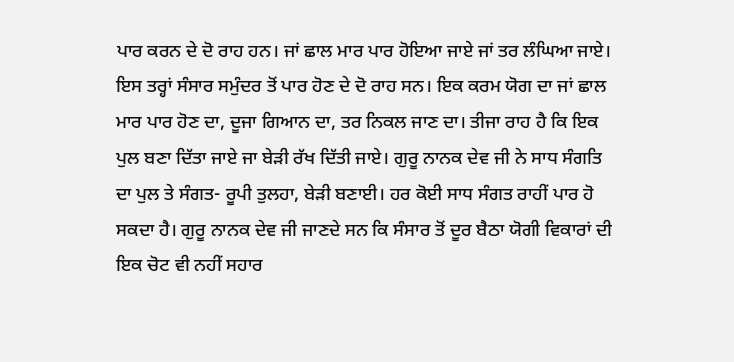ਪਾਰ ਕਰਨ ਦੇ ਦੋ ਰਾਹ ਹਨ। ਜਾਂ ਛਾਲ ਮਾਰ ਪਾਰ ਹੋਇਆ ਜਾਏ ਜਾਂ ਤਰ ਲੰਘਿਆ ਜਾਏ। ਇਸ ਤਰ੍ਹਾਂ ਸੰਸਾਰ ਸਮੁੰਦਰ ਤੋਂ ਪਾਰ ਹੋਣ ਦੇ ਦੋ ਰਾਹ ਸਨ। ਇਕ ਕਰਮ ਯੋਗ ਦਾ ਜਾਂ ਛਾਲ ਮਾਰ ਪਾਰ ਹੋਣ ਦਾ, ਦੂਜਾ ਗਿਆਨ ਦਾ, ਤਰ ਨਿਕਲ ਜਾਣ ਦਾ। ਤੀਜਾ ਰਾਹ ਹੈ ਕਿ ਇਕ ਪੁਲ ਬਣਾ ਦਿੱਤਾ ਜਾਏ ਜਾ ਬੇੜੀ ਰੱਖ ਦਿੱਤੀ ਜਾਏ। ਗੁਰੂ ਨਾਨਕ ਦੇਵ ਜੀ ਨੇ ਸਾਧ ਸੰਗਤਿ ਦਾ ਪੁਲ ਤੇ ਸੰਗਤ- ਰੂਪੀ ਤੁਲਹਾ, ਬੇੜੀ ਬਣਾਈ। ਹਰ ਕੋਈ ਸਾਧ ਸੰਗਤ ਰਾਹੀਂ ਪਾਰ ਹੋ ਸਕਦਾ ਹੈ। ਗੁਰੂ ਨਾਨਕ ਦੇਵ ਜੀ ਜਾਣਦੇ ਸਨ ਕਿ ਸੰਸਾਰ ਤੋਂ ਦੂਰ ਬੈਠਾ ਯੋਗੀ ਵਿਕਾਰਾਂ ਦੀ ਇਕ ਚੋਟ ਵੀ ਨਹੀਂ ਸਹਾਰ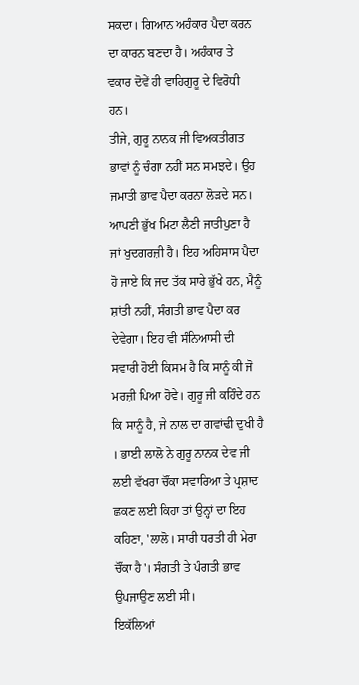ਸਕਦਾ। ਗਿਆਨ ਅਹੰਕਾਰ ਪੈਦਾ ਕਰਨ ਦਾ ਕਾਰਨ ਬਣਦਾ ਹੈ। ਅਹੰਕਾਰ ਤੇ ਵਕਾਰ ਦੋਵੇਂ ਹੀ ਵਾਹਿਗੁਰੂ ਦੇ ਵਿਰੋਧੀ ਹਨ।
ਤੀਜੇ, ਗੁਰੂ ਨਾਨਕ ਜੀ ਵਿਅਕਤੀਗਤ ਭਾਵਾਂ ਨੂੰ ਚੰਗਾ ਨਹੀਂ ਸਨ ਸਮਝਦੇ। ਉਹ ਜਮਾਤੀ ਭਾਵ ਪੈਦਾ ਕਰਨਾ ਲੋੜਦੇ ਸਨ। ਆਪਣੀ ਭੁੱਖ ਮਿਟਾ ਲੈਣੀ ਜਾਤੀਪੁਣਾ ਹੈ ਜਾਂ ਖੁਦਗਰਜ਼ੀ ਹੈ। ਇਹ ਅਹਿਸਾਸ ਪੈਦਾ ਹੋ ਜਾਏ ਕਿ ਜਦ ਤੱਕ ਸਾਰੇ ਭੁੱਖੇ ਹਨ, ਮੈਨੂੰ ਸ਼ਾਂਤੀ ਨਹੀਂ, ਸੰਗਤੀ ਭਾਵ ਪੈਦਾ ਕਰ ਦੇਵੇਗਾ। ਇਹ ਵੀ ਸੰਨਿਆਸੀ ਦੀ ਸਵਾਰੀ ਹੋਈ ਕਿਸਮ ਹੈ ਕਿ ਸਾਨੂੰ ਕੀ ਜੋ ਮਰਜ਼ੀ ਪਿਆ ਹੋਵੇ। ਗੁਰੂ ਜੀ ਕਹਿੰਦੇ ਹਨ ਕਿ ਸਾਨੂੰ ਹੈ, ਜੇ ਨਾਲ ਦਾ ਗਵਾਂਢੀ ਦੁਖੀ ਹੈ । ਭਾਈ ਲਾਲੋ ਨੇ ਗੁਰੂ ਨਾਨਕ ਦੇਵ ਜੀ ਲਈ ਵੱਖਰਾ ਚੌਂਕਾ ਸਵਾਰਿਆ ਤੇ ਪ੍ਰਸ਼ਾਦ ਛਕਣ ਲਈ ਕਿਹਾ ਤਾਂ ਉਨ੍ਹਾਂ ਦਾ ਇਹ ਕਹਿਣਾ, 'ਲਾਲੋ। ਸਾਰੀ ਧਰਤੀ ਹੀ ਮੇਰਾ ਚੌਂਕਾ ਹੈ'। ਸੰਗਤੀ ਤੇ ਪੰਗਤੀ ਭਾਵ ਉਪਜਾਉਣ ਲਈ ਸੀ।
ਇਕੱਲਿਆਂ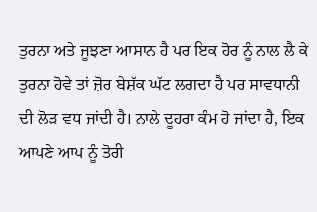ਤੁਰਨਾ ਅਤੇ ਜੂਝਣਾ ਆਸਾਨ ਹੈ ਪਰ ਇਕ ਹੋਰ ਨੂੰ ਨਾਲ ਲੈ ਕੇ ਤੁਰਨਾ ਹੋਵੇ ਤਾਂ ਜ਼ੋਰ ਬੇਸ਼ੱਕ ਘੱਟ ਲਗਦਾ ਹੈ ਪਰ ਸਾਵਧਾਨੀ ਦੀ ਲੋੜ ਵਧ ਜਾਂਦੀ ਹੈ। ਨਾਲੇ ਦੂਹਰਾ ਕੰਮ ਹੋ ਜਾਂਦਾ ਹੈ, ਇਕ ਆਪਣੇ ਆਪ ਨੂੰ ਤੋਰੀ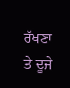ਰੱਖਣਾ ਤੇ ਦੂਜੇ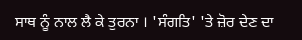ਸਾਥ ਨੂੰ ਨਾਲ ਲੈ ਕੇ ਤੁਰਨਾ । 'ਸੰਗਤਿ' 'ਤੇ ਜ਼ੋਰ ਦੇਣ ਦਾ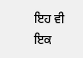ਇਹ ਵੀ ਇਕ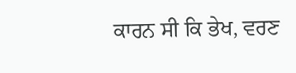ਕਾਰਨ ਸੀ ਕਿ ਭੇਖ, ਵਰਣ